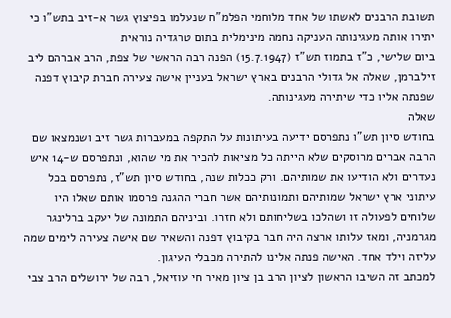תשובת הרבנים לאשתו של אחד מלוחמי הפלמ"ח שנעלמו בפיצוץ גשר א-זיב בתש"ו כי יתירו אותה מעגינותה העניקה נחמה מינימלית בתום טרגדיה נוראית
ביום שלישי, כ"ז בתמוז תש"ז (15.7.1947) הפנה רבה הראשי של צפת, הרב אברהם ליב זילברמן, שאלה אל גדולי הרבנים בארץ ישראל בעניין אישה צעירה חברת קיבוץ דפנה שפנתה אליו כדי שיתירה מעגינותה.
שאלה
בחודש סיון תש"ו נתפרסם ידיעה בעיתונות על התקפה במעברות גשר זיב ושנמצאו שם הרבה אברים מרוסקים שלא הייתה כל מציאות להכיר את מי שהוא, ונתפרסם ש-14 איש נעדרים ולא הודיעו את שמותיהם. ורק ככלות שנה, בחודש סיון תש"ז, נתפרסם בכל עיתוני ארץ ישראל שמותיהם ותמונותיהם אשר חברי ההגנה פרסמו אותם שאלו היו שלוחים לפעולה זו ושהלכו בשליחותם ולא חזרו. וביניהם התמונה של יעקב ברלינגר מגרמניה, ומאז עלותו ארצה היה חבר בקיבוץ דפנה והשאיר שם אישה צעירה לימים שמה עליזה וילד אחד. האישה פנתה אלינו להתירה מכבלי העיגון.
למכתב זה השיבו הראשון לציון הרב בן ציון מאיר חי עוזיאל, רבה של ירושלים הרב צבי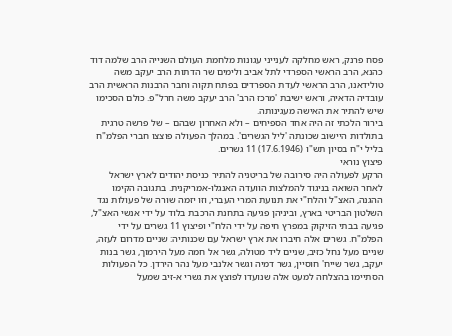פסח פרנק, ראש מחלקה לענייני עגונות מלחמת העולם השנייה הרב שלמה דוד כהנא, הרב הראשי הספרדי לתל אביב ולימים שר הדתות הרב יעקב משה טולידאנו, הרב הראשי לעדת הספרדים בפתח תקוה וחבר הרבנות הראשית הרב עובדיה הדאיה, וראש ישיבת 'מרכז הרב' הרב יעקב משה חרל"פ. כולם הסכימו שיש להתיר את האישה מעגינותה.
בירור הלכתי זה היה אחד הספיחים – ולא האחרון שבהם – של פרשה טרגית בתולדות היישוב שכונתה 'ליל הגשרים'. במהלך הפעולה פוצצו חברי הפלמ"ח בליל י"ח בסיון תש"ו (17.6.1946) 11 גשרים.
פיצוץ נוראי
הרקע לפעולה היה סירובה של בריטניה להתיר כניסת יהודים לארץ ישראל לאחר השואה בניגוד להמלצות הוועדה האנגלו-אמריקנית. בתגובה הקימו ההגנה, האצ"ל והלח"י את תנועת המרי העברי, וזו יזמה שורה של פעולות נגד השלטון הבריטי בארץ, וביניהן פגיעה בתחנת הרכבת בלוד על ידי אנשי האצ"ל, פגיעה בבתי הזיקוק במפרץ חיפה על ידי הלח"י ופיצוץ 11 גשרים על ידי הפלמ"ח. גשרים אלה חיברו את ארץ ישראל עם שכנותיה: שניים מדרום לעזה, שניים מעל נחל כזיב, שניים ליד מטולה, גשר אל חמה מעל הירמוך, גשר בנות יעקב, גשר שייח' חוסיין, גשר דמיה וגשר אלנבי מעל נהר הירדן. כל הפעולות הסתיימו בהצלחה למעט אלה שנועדו לפוצץ את גשרי א-זיב שמעל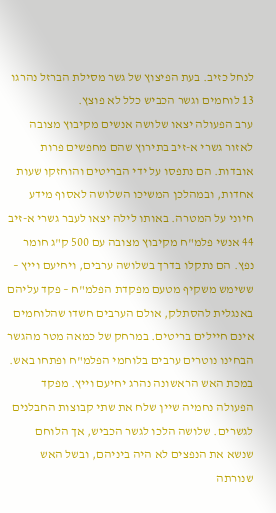לנחל כזיב. בעת הפיצוץ של גשר מסילת הברזל נהרגו 13 לוחמים וגשר הכביש כלל לא פוצץ.
ערב הפעולה יצאו שלושה אנשים מקיבוץ מצובה לאזור גשרי א-זיב בתירוץ שהם מחפשים פרות אובדות. הם נתפסו על ידי הבריטים והוחזקו שעות אחדות, ובמהלכן המשיכו השלושה לאסוף מידע חיוני על המטרה. באותו לילה יצאו לעבר גשרי א-זיב 44 אנשי פלמ"ח מקיבוץ מצובה עם 500 ק"ג חומר נפץ. הם נתקלו בדרך בשלושה ערבים, ויחיעם וייץ – ששימש משקיף מטעם מפקדת הפלמ"ח – פקד עליהם באנגלית להסתלק, אולם הערבים חשדו שהלוחמים אינם חיילים בריטים. במרחק של כמאה מטר מהגשר הבחינו נוטרים ערבים בלוחמי הפלמ"ח ופתחו באש. במכת האש הראשונה נהרג יחיעם וייץ. מפקד הפעולה נחמיה שיין שלח את שתי קבוצות החבלנים לגשרים. שלושה הלכו לגשר הכביש, אך הלוחם שנשא את הנפצים לא היה ביניהם, ובשל האש שנורתה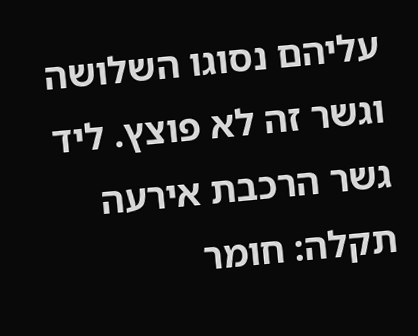עליהם נסוגו השלושה וגשר זה לא פוצץ. ליד גשר הרכבת אירעה תקלה: חומר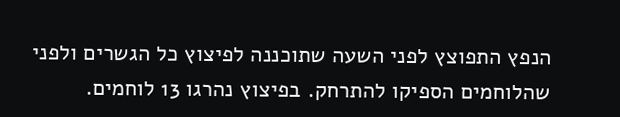הנפץ התפוצץ לפני השעה שתוכננה לפיצוץ כל הגשרים ולפני שהלוחמים הספיקו להתרחק. בפיצוץ נהרגו 13 לוחמים.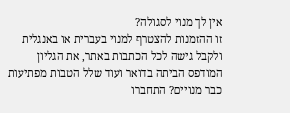אין לך מנוי לסגולה?
זו ההזמנות להצטרף למנוי בעברית או באנגלית ולקבל גישה לכל הכתבות באתר, את הגליון המודפס הביתה בדואר ועוד שלל הטבות מפתיעות
כבר מנויים? התחברו